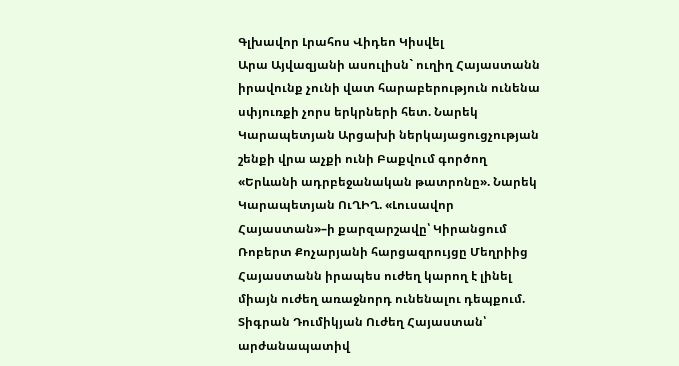Գլխավոր Լրահոս Վիդեո Կիսվել
Արա Այվազյանի ասուլիսն` ուղիղ Հայաստանն իրավունք չունի վատ հարաբերություն ունենա սփյուռքի չորս երկրների հետ. Նարեկ Կարապետյան Արցախի ներկայացուցչության շենքի վրա աչքի ունի Բաքվում գործող «Երևանի ադրբեջանական թատրոնը». Նարեկ Կարապետյան ՈւՂԻՂ. «Լուսավոր Հայաստան»–ի քարզարշավը՝ Կիրանցում Ռոբերտ Քոչարյանի հարցազրույցը Մեղրիից Հայաստանն իրապես ուժեղ կարող է լինել միայն ուժեղ առաջնորդ ունենալու դեպքում. Տիգրան Դումիկյան Ուժեղ Հայաստան՝ արժանապատիվ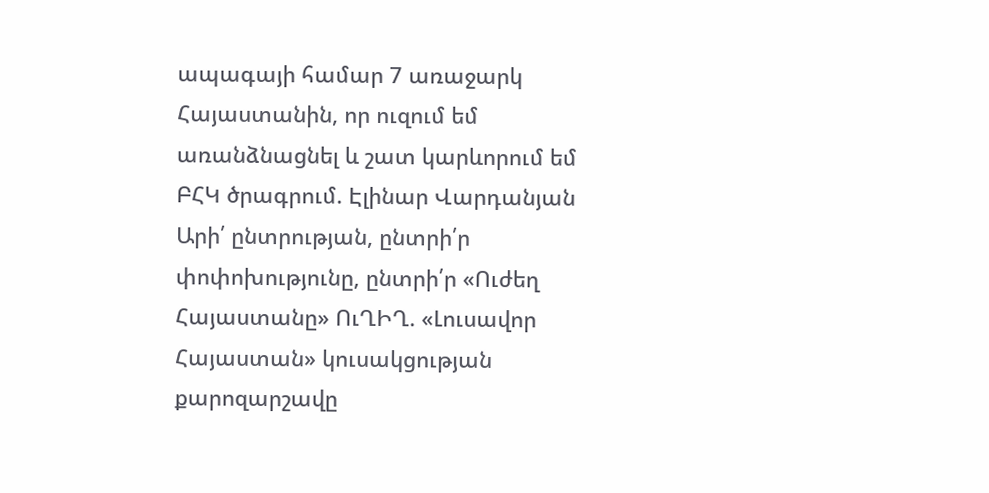ապագայի համար 7 առաջարկ Հայաստանին, որ ուզում եմ առանձնացնել և շատ կարևորում եմ ԲՀԿ ծրագրում. Էլինար Վարդանյան Արի՛ ընտրության, ընտրի՛ր փոփոխությունը, ընտրի՛ր «Ուժեղ Հայաստանը» ՈւՂԻՂ. «Լուսավոր Հայաստան» կուսակցության քարոզարշավը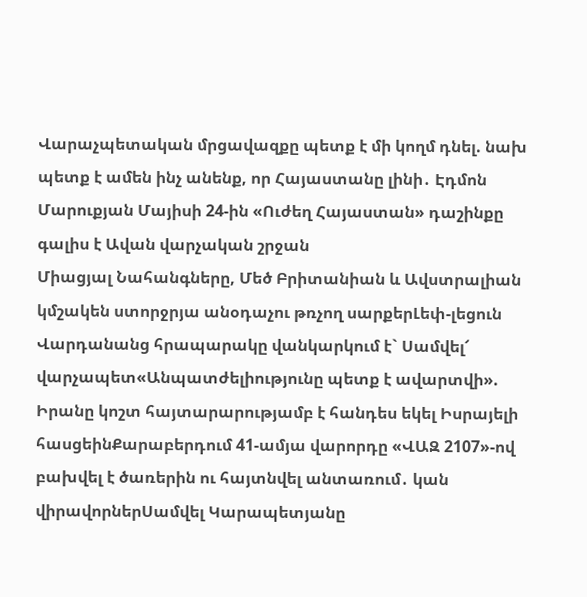Վարաչպետական մրցավազքը պետք է մի կողմ դնել. նախ պետք է ամեն ինչ անենք, որ Հայաստանը լինի․ Էդմոն Մարուքյան Մայիսի 24-ին «Ուժեղ Հայաստան» դաշինքը գալիս է Ավան վարչական շրջան
Միացյալ Նահանգները, Մեծ Բրիտանիան և Ավստրալիան կմշակեն ստորջրյա անօդաչու թռչող սարքերԼեփ-լեցուն Վարդանանց հրապարակը վանկարկում է` Սամվել՜ վարչապետ«Անպատժելիությունը պետք է ավարտվի». Իրանը կոշտ հայտարարությամբ է հանդես եկել Իսրայելի հասցեինՔարաբերդում 41-ամյա վարորդը «ՎԱԶ 2107»-ով բախվել է ծառերին ու հայտնվել անտառում․ կան վիրավորներՍամվել Կարապետյանը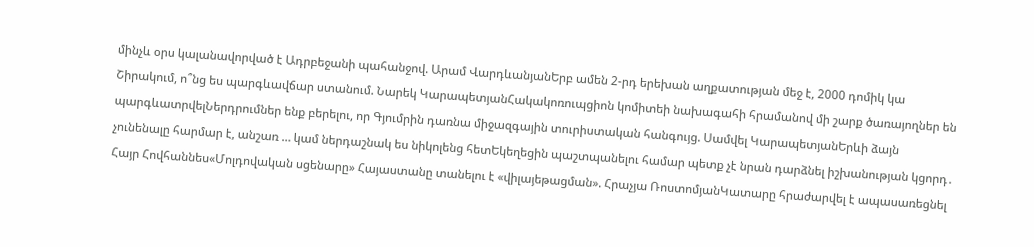մինչև օրս կալանավորված է Ադրբեջանի պահանջով. Արամ ՎարդևանյանԵրբ ամեն 2-րդ երեխան աղքատության մեջ է, 2000 դոմիկ կա Շիրակում, ո՞նց ես պարգևավճար ստանում. Նարեկ ԿարապետյանՀակակոռուպցիոն կոմիտեի նախագահի հրամանով մի շարք ծառայողներ են պարգևատրվելՆերդրումներ ենք բերելու, որ Գյումրին դառնա միջազգային տուրիստական հանգույց. Սամվել ԿարապետյանԵրևի ձայն չունենալը հարմար է, անշառ … կամ ներդաշնակ ես նիկոլենց հետԵկեղեցին պաշտպանելու համար պետք չէ նրան դարձնել իշխանության կցորդ․ Հայր Հովհաննես«Մոլդովական սցենարը» Հայաստանը տանելու է «վիլայեթացման». Հրաչյա ՌոստոմյանԿատարը հրաժարվել է ապասառեցնել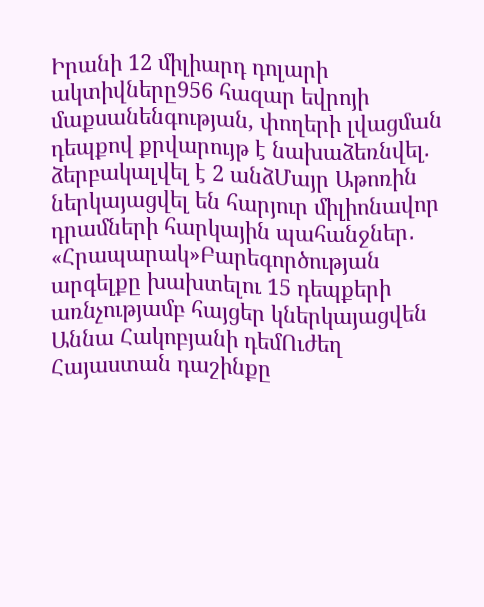Իրանի 12 միլիարդ դոլարի ակտիվները956 հազար եվրոյի մաքսանենգության, փողերի լվացման դեպքով քրվարույթ է նախաձեռնվել. ձերբակալվել է 2 անձՄայր Աթոռին ներկայացվել են հարյուր միլիոնավոր դրամների հարկային պահանջներ․ «Հրապարակ»Բարեգործության արգելքը խախտելու 15 դեպքերի առնչությամբ հայցեր կներկայացվեն Աննա Հակոբյանի դեմՈւժեղ Հայաստան դաշինքը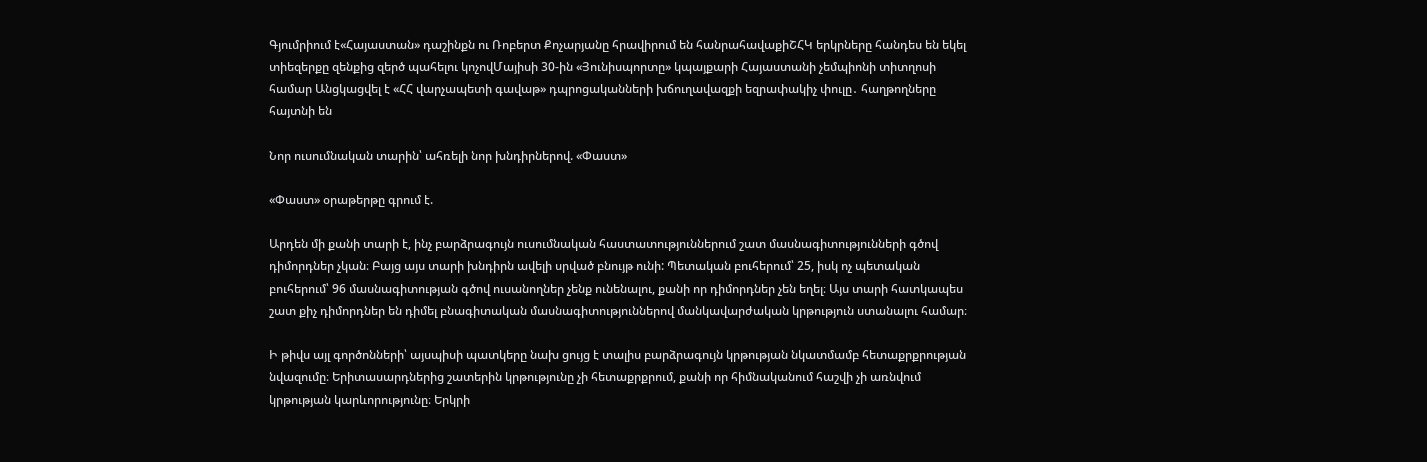Գյումրիում է«Հայաստան» դաշինքն ու Ռոբերտ Քոչարյանը հրավիրում են հանրահավաքիՇՀԿ երկրները հանդես են եկել տիեզերքը զենքից զերծ պահելու կոչովՄայիսի 30-ին «Յունիսպորտը» կպայքարի Հայաստանի չեմպիոնի տիտղոսի համար Անցկացվել է «ՀՀ վարչապետի գավաթ» դպրոցականների խճուղավազքի եզրափակիչ փուլը․ հաղթողները հայտնի են

Նոր ուսումնական տարին՝ ահռելի նոր խնդիրներով. «Փաստ»

«Փաստ» օրաթերթը գրում է.

Արդեն մի քանի տարի է, ինչ բարձրագույն ուսումնական հաստատություններում շատ մասնագիտությունների գծով դիմորդներ չկան։ Բայց այս տարի խնդիրն ավելի սրված բնույթ ունի: Պետական բուհերում՝ 25, իսկ ոչ պետական բուհերում՝ 96 մասնագիտության գծով ուսանողներ չենք ունենալու, քանի որ դիմորդներ չեն եղել։ Այս տարի հատկապես շատ քիչ դիմորդներ են դիմել բնագիտական մասնագիտություններով մանկավարժական կրթություն ստանալու համար։

Ի թիվս այլ գործոնների՝ այսպիսի պատկերը նախ ցույց է տալիս բարձրագույն կրթության նկատմամբ հետաքրքրության նվազումը։ Երիտասարդներից շատերին կրթությունը չի հետաքրքրում, քանի որ հիմնականում հաշվի չի առնվում կրթության կարևորությունը։ Երկրի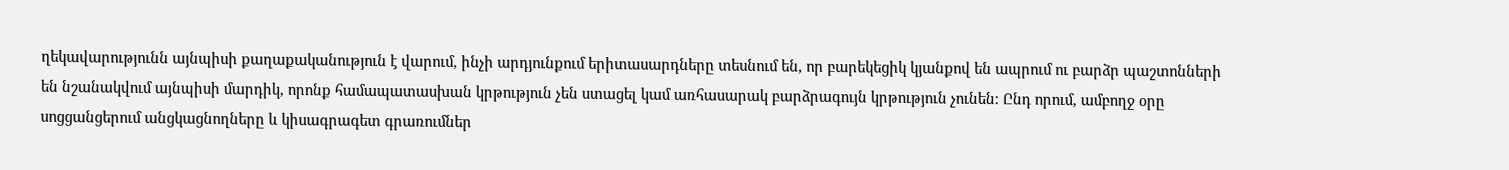ղեկավարությունն այնպիսի քաղաքականություն է վարում, ինչի արդյունքում երիտասարդները տեսնում են, որ բարեկեցիկ կյանքով են ապրում ու բարձր պաշտոնների են նշանակվում այնպիսի մարդիկ, որոնք համապատասխան կրթություն չեն ստացել կամ առհասարակ բարձրագույն կրթություն չունեն։ Ընդ որում, ամբողջ օրը սոցցանցերում անցկացնողները և կիսագրագետ գրառումներ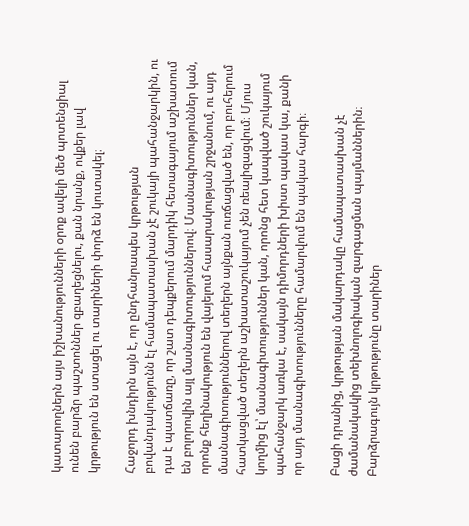կատարողներն այս իշխանությունների օրոք ավելի մեծ պոտենցիալ ունեն բարձր պաշտոններ զբաղեցնելու, քան նրանք, ովքեր լավ կրթություն են ստացել ու տարիների փորձ են կուտակել։

Հաջորդ խնդիրն այն է, որ ընդհանրապես կրթության բովանդակությունն էլ համապատասխան չէ շուկայի պահանջարկին, ու դա է պատճառը, որ շատ դեպքերում մարդիկ հետագայում աշխատում են բոլորովին այլ մասնագիտություններով։ Մասնագիտություններ կան, որոնք հեղինակություն են վայելում հասարակության շրջանում, ու այդ մասնագիտություններով տեղերն այնքան ուռճացված են, որ բուհերում հատկացված տեղերն աշխատաշուկայում չեն ռեալիզացվում։ Մյուս կողմից էլ՝ մասնագիտություններ կան, որոնց հետ կապված շուկայում պահանջարկ առկա է, սակայն դիմորդների խիստ պակաս կա, քանի որ այդ մասնագիտությունները համարվում են պակաս հարգի։

Բացի դրանից, կրթության մակարդակը համապատասխան չէ ժամանակակից տեխնոլոգիական զարգացման պայմաններին։ Բարձրագույն կրթությունը տարիներ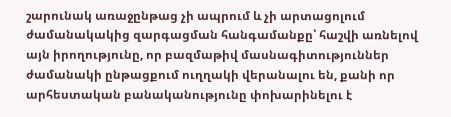շարունակ առաջընթաց չի ապրում և չի արտացոլում ժամանակակից զարգացման հանգամանքը՝ հաշվի առնելով այն իրողությունը, որ բազմաթիվ մասնագիտություններ ժամանակի ընթացքում ուղղակի վերանալու են, քանի որ արհեստական բանականությունը փոխարինելու է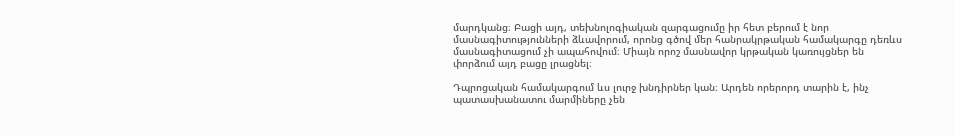մարդկանց։ Բացի այդ, տեխնոլոգիական զարգացումը իր հետ բերում է նոր մասնագիտությունների ձևավորում, որոնց գծով մեր հանրակրթական համակարգը դեռևս մասնագիտացում չի ապահովում։ Միայն որոշ մասնավոր կրթական կառույցներ են փորձում այդ բացը լրացնել։

Դպրոցական համակարգում ևս լուրջ խնդիրներ կան։ Արդեն որերորդ տարին է, ինչ պատասխանատու մարմիները չեն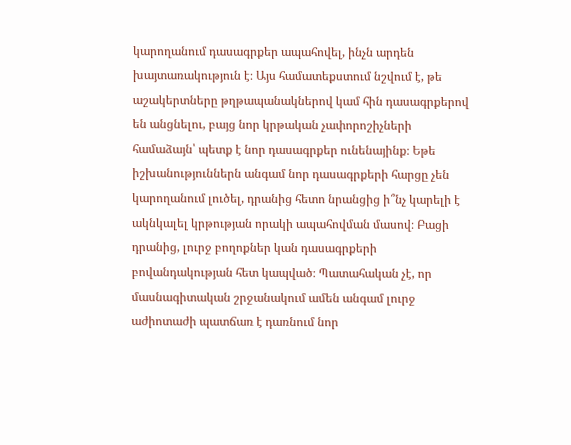կարողանում դասագրքեր ապահովել, ինչն արդեն խայտառակություն է։ Այս համատեքստում նշվում է, թե աշակերտները թղթապանակներով կամ հին դասագրքերով են անցնելու, բայց նոր կրթական չափորոշիչների համաձայն՝ պետք է նոր դասագրքեր ունենայինք։ Եթե իշխանություններն անգամ նոր դասագրքերի հարցը չեն կարողանում լուծել, դրանից հետո նրանցից ի՞նչ կարելի է ակնկալել կրթության որակի ապահովման մասով։ Բացի դրանից, լուրջ բողոքներ կան դասագրքերի բովանդակության հետ կապված։ Պատահական չէ, որ մասնագիտական շրջանակում ամեն անգամ լուրջ աժիոտաժի պատճառ է դառնում նոր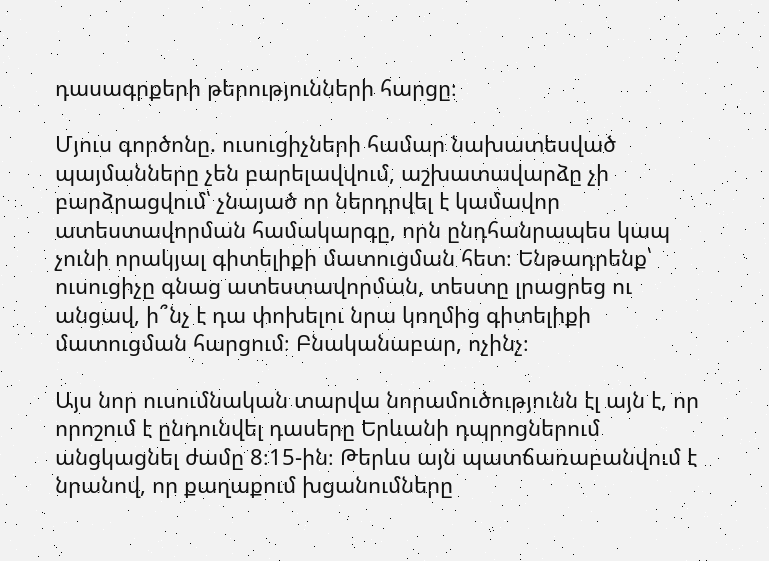դասագրքերի թերությունների հարցը։

Մյուս գործոնը. ուսուցիչների համար նախատեսված պայմանները չեն բարելավվում, աշխատավարձը չի բարձրացվում՝ չնայած որ ներդրվել է կամավոր ատեստավորման համակարգը, որն ընդհանրապես կապ չունի որակյալ գիտելիքի մատուցման հետ։ Ենթադրենք՝ ուսուցիչը գնաց ատեստավորման, տեստը լրացրեց ու անցավ, ի՞նչ է դա փոխելու նրա կողմից գիտելիքի մատուցման հարցում։ Բնականաբար, ոչինչ։

Այս նոր ուսումնական տարվա նորամուծությունն էլ այն է, որ որոշում է ընդունվել դասերը Երևանի դպրոցներում անցկացնել ժամը 8։15-ին։ Թերևս այն պատճառաբանվում է նրանով, որ քաղաքում խցանումները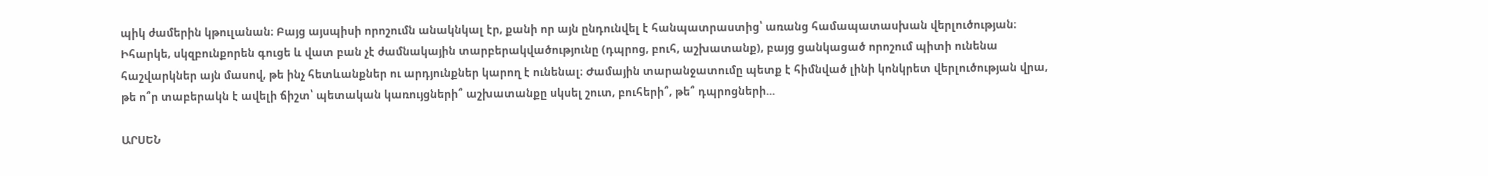պիկ ժամերին կթուլանան։ Բայց այսպիսի որոշումն անակնկալ էր, քանի որ այն ընդունվել է հանպատրաստից՝ առանց համապատասխան վերլուծության։ Իհարկե, սկզբունքորեն գուցե և վատ բան չէ ժամնակային տարբերակվածությունը (դպրոց, բուհ, աշխատանք), բայց ցանկացած որոշում պիտի ունենա հաշվարկներ այն մասով, թե ինչ հետևանքներ ու արդյունքներ կարող է ունենալ։ Ժամային տարանջատումը պետք է հիմնված լինի կոնկրետ վերլուծության վրա, թե ո՞ր տաբերակն է ավելի ճիշտ՝ պետական կառույցների՞ աշխատանքը սկսել շուտ, բուհերի՞, թե՞ դպրոցների...

ԱՐՍԵՆ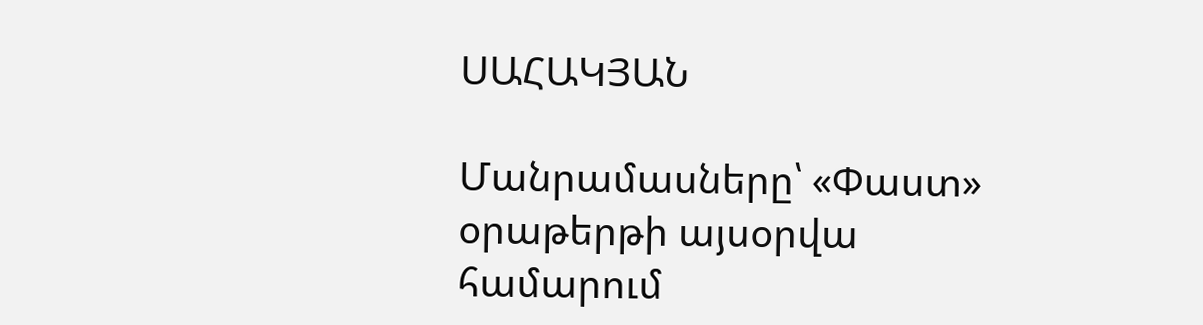ՍԱՀԱԿՅԱՆ

Մանրամասները՝ «Փաստ» օրաթերթի այսօրվա համարում